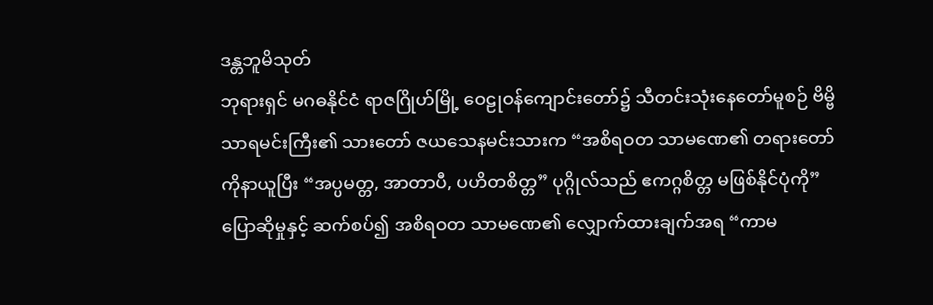ဒန္တဘူမိသုတ်
ဘုရားရှင် မဂဓနိုင်ငံ ရာဇဂြိုဟ်မြို့ ဝေဠုဝန်ကျောင်းတော်၌ သီတင်းသုံးနေတော်မူစဉ် ဗိမ္ဗိသာရမင်းကြီး၏ သားတော် ဇယသေနမင်းသားက “အစိရဝတ သာမဏေ၏ တရားတော်ကိုနာယူပြီး “အပ္ပမတ္တ, အာတာပီ, ပဟိတစိတ္တ” ပုဂ္ဂိုလ်သည် ဧကဂ္ဂစိတ္တ မဖြစ်နိုင်ပုံကို”ပြောဆိုမှုနှင့် ဆက်စပ်၍ အစိရဝတ သာမဏေ၏ လျှောက်ထားချက်အရ “ကာမ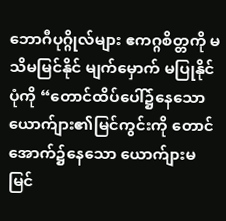ဘောဂီပုဂ္ဂိုလ်များ ဧကဂ္ဂစိတ္တကို မသိမမြင်နိုင် မျက်မှောက် မပြုနိုင်ပုံကို “တောင်ထိပ်ပေါ်၌နေသော ယောက်ျား၏မြင်ကွင်းကို တောင်အောက်၌နေသော ယောက်ျားမမြင်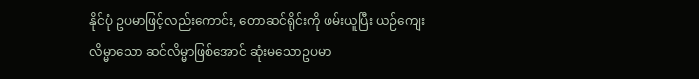နိုင်ပုံ ဥပမာဖြင့်လည်းကောင်း, တောဆင်ရိုင်းကို ဖမ်းယူပြီး ယဉ်ကျေးလိမ္မာသော ဆင်လိမ္မာဖြစ်အောင် ဆုံးမသောဥပမာ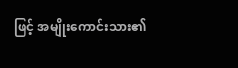ဖြင့် အမျိုးကောင်းသား၏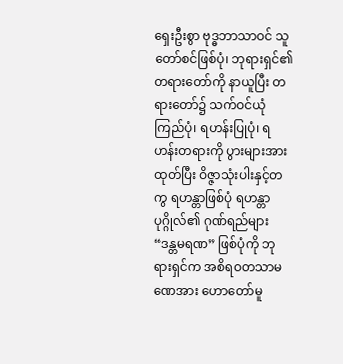ရှေးဦးစွာ ဗုဒ္ဓဘာသာဝင် သူတော်စင်ဖြစ်ပုံ၊ ဘုရားရှင်၏ တရားတော်ကို နာယူပြီး တရားတော်၌ သက်ဝင်ယုံကြည်ပုံ၊ ရဟန်းပြုပုံ၊ ရဟန်းတရားကို ပွားများအားထုတ်ပြီး ဝိဇ္ဇာသုံးပါးနှင့်တကွ ရဟန္တာဖြစ်ပုံ ရဟန္တာပုဂ္ဂိုလ်၏ ဂုဏ်ရည်များ “ဒန္တမရဏ” ဖြစ်ပုံကို ဘုရားရှင်က အစိရဝတသာမဏေအား ဟောတော်မူ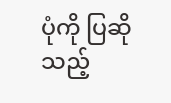ပုံကို ပြဆိုသည့်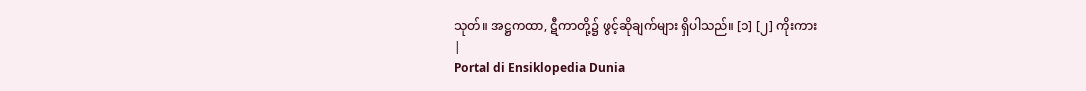သုတ်။ အဋ္ဌကထာ, ဋီကာတို့၌ ဖွင့်ဆိုချက်များ ရှိပါသည်။ [၁] [၂] ကိုးကား
|
Portal di Ensiklopedia Dunia